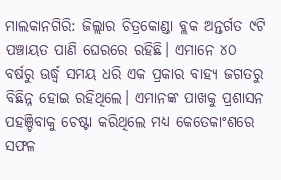ମାଲକାନଗିରି: ଜିଲ୍ଲାର ଚିତ୍ରକୋଣ୍ଡା ବ୍ଲକ ଅନ୍ତର୍ଗତ ୯ଟି ପଞ୍ଚାୟତ ପାଣି ଘେରରେ ରହିଛି। ଏମାନେ ୪୦ ବର୍ଷରୁ ଊର୍ଦ୍ଧ୍ବ ସମୟ ଧରି ଏକ ପ୍ରକାର ବାହ୍ୟ ଜଗତରୁ ବିଛିନ୍ନ ହୋଇ ରହିଥିଲେ। ଏମାନଙ୍କ ପାଖକୁ ପ୍ରଶାସନ ପହଞ୍ଚିବାକୁ ଚେଷ୍ଟା କରିଥିଲେ ମଧ୍ୟ କେତେକାଂଶରେ ସଫଳ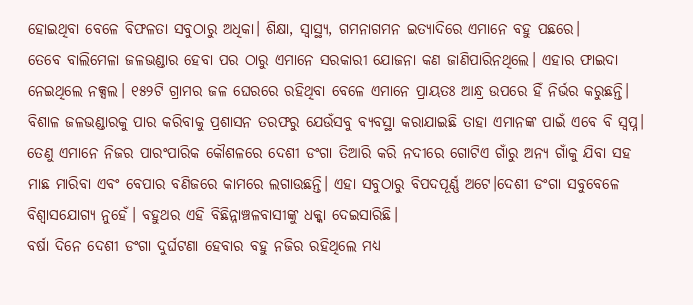ହୋଇଥିବା ବେଳେ ବିଫଳତା ସବୁଠାରୁ ଅଧିକା। ଶିକ୍ଷା, ସ୍ବାସ୍ଥ୍ୟ, ଗମନାଗମନ ଇତ୍ୟାଦିରେ ଏମାନେ ବହୁ ପଛରେ।
ତେବେ ବାଲିମେଳା ଜଳଭଣ୍ଡାର ହେବା ପର ଠାରୁ ଏମାନେ ସରକାରୀ ଯୋଜନା କଣ ଜାଣିପାରିନଥିଲେ। ଏହାର ଫାଇଦା ନେଇଥିଲେ ନକ୍ସଲ। ୧୫୨ଟି ଗ୍ରାମର ଜଳ ଘେରରେ ରହିଥିବା ବେଳେ ଏମାନେ ପ୍ରାୟତଃ ଆନ୍ଧ୍ର ଉପରେ ହିଁ ନିର୍ଭର କରୁଛନ୍ତି। ବିଶାଳ ଜଳଭଣ୍ଡାରକୁ ପାର କରିବାକୁ ପ୍ରଶାସନ ତରଫରୁ ଯେଉଁସବୁ ବ୍ୟବସ୍ଥା କରାଯାଇଛି ତାହା ଏମାନଙ୍କ ପାଇଁ ଏବେ ବି ସ୍ବପ୍ନ। ତେଣୁ ଏମାନେ ନିଜର ପାରଂପାରିକ କୌଶଳରେ ଦେଶୀ ଡଂଗା ତିଆରି କରି ନଦୀରେ ଗୋଟିଏ ଗାଁରୁ ଅନ୍ୟ ଗାଁକୁ ଯିବା ସହ ମାଛ ମାରିବା ଏବଂ ବେପାର ବଣିଜରେ କାମରେ ଲଗାଉଛନ୍ତି। ଏହା ସବୁଠାରୁ ବିପଦପୂର୍ଣ୍ଣ ଅଟେ।ଦେଶୀ ଡଂଗା ସବୁବେଳେ ବିଶ୍ବାସଯୋଗ୍ୟ ନୁହେଁ। ବହୁଥର ଏହି ବିଛିନ୍ନାଞ୍ଚଳବାସୀଙ୍କୁ ଧକ୍କା ଦେଇସାରିଛି।
ବର୍ଷା ଦିନେ ଦେଶୀ ଡଂଗା ଦୁର୍ଘଟଣା ହେବାର ବହୁ ନଜିର ରହିଥିଲେ ମଧ୍ୟ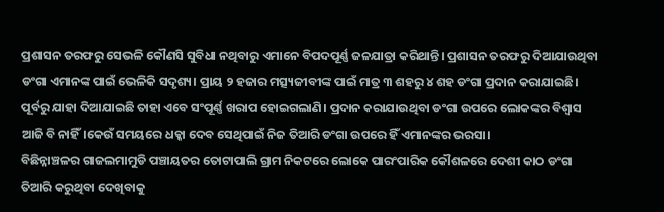ପ୍ରଶାସନ ତରଫରୁ ସେଭଳି କୌଣସି ସୁବିଧା ନଥିବାରୁ ଏମାନେ ବିପଦପୂର୍ଣ୍ଣ ଜଳଯାତ୍ରା କରିଥାନ୍ତି। ପ୍ରଶାସନ ତରଫରୁ ଦିଆଯାଉଥିବା ଡଂଗା ଏମାନଙ୍କ ପାଇଁ ଭେଳିକି ସଦୃଶ୍ୟ। ପ୍ରାୟ ୨ ହଜାର ମତ୍ସ୍ୟଜୀବୀଙ୍କ ପାଇଁ ମାତ୍ର ୩ ଶହରୁ ୪ ଶହ ଡଂଗା ପ୍ରଦାନ କରାଯାଇଛି। ପୂର୍ବରୁ ଯାହା ଦିଆଯାଇଛି ତାହା ଏବେ ସଂପୂର୍ଣ୍ଣ ଖରାପ ହୋଇଗଲାଣି। ପ୍ରଦାନ କରାଯାଉଥିବା ଡଂଗା ଉପରେ ଲୋକଙ୍କର ବିଶ୍ବାସ ଆଜି ବି ନାହିଁ।କେଉଁ ସମୟରେ ଧକ୍କା ଦେବ ସେଥିପାଇଁ ନିଜ ତିଆରି ଡଂଗା ଉପରେ ହିଁ ଏମାନଙ୍କର ଭରସା।
ବିଛିନ୍ନାଞ୍ଚଳର ଗାଜଲମାମୁଡି ପଞ୍ଚାୟତର ତୋଟାପାଲି ଗ୍ରାମ ନିକଟରେ ଲୋକେ ପାରଂପାରିକ କୌଶଳରେ ଦେଶୀ କାଠ ଡଂଗା ତିଆରି କରୁଥିବା ଦେଖିବାକୁ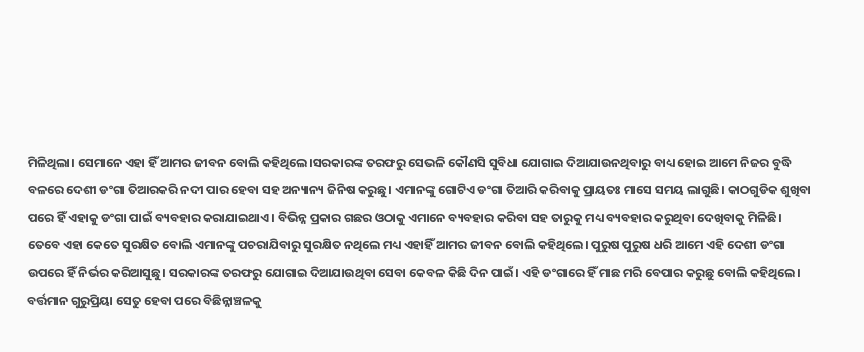ମିଳିଥିଲା। ସେମାନେ ଏହା ହିଁ ଆମର ଜୀବନ ବୋଲି କହିଥିଲେ।ସରକାରଙ୍କ ତରଫରୁ ସେଭଳି କୌଣସି ସୁବିଧା ଯୋଗାଇ ଦିଆଯାଉନଥିବାରୁ ବାଧ୍ୟ ହୋଇ ଆମେ ନିଜର ବୁଦ୍ଧି ବଳରେ ଦେଶୀ ଡଂଗା ତିଆରକରି ନଦୀ ପାର ହେବା ସହ ଅନ୍ୟାନ୍ୟ ଜିନିଷ କରୁଛୁ। ଏମାନଙ୍କୁ ଗୋଟିଏ ଡଂଗା ତିଆରି କରିବାକୁ ପ୍ରାୟତଃ ମାସେ ସମୟ ଲାଗୁଛି। କାଠଗୁଡିକ ଶୁଖିବା ପରେ ହିଁ ଏହାକୁ ଡଂଗା ପାଇଁ ବ୍ୟବହାର କରାଯାଇଥାଏ। ବିଭିନ୍ନ ପ୍ରକାର ଗଛର ଓଠାକୁ ଏମାନେ ବ୍ୟବହାର କରିବା ସହ ତାରୁକୁ ମଧ୍ୟ ବ୍ୟବହାର କରୁଥିବା ଦେଖିବାକୁ ମିଳିଛି।
ତେବେ ଏହା କେତେ ସୁରକ୍ଷିତ ବୋଲି ଏମାନଙ୍କୁ ପଚରାଯିବାରୁ ସୁରକ୍ଷିତ ନଥିଲେ ମଧ୍ୟ ଏହାହିଁ ଆମର ଜୀବନ ବୋଲି କହିଥିଲେ। ପୁରୁଷ ପୁରୁଷ ଧରି ଆମେ ଏହି ଦେଶୀ ଡଂଗା ଉପରେ ହିଁ ନିର୍ଭର କରିଆସୁଛୁ। ସରକାରଙ୍କ ତରଫରୁ ଯୋଗାଇ ଦିଆଯାଉଥିବା ସେବା କେବଳ କିଛି ଦିନ ପାଇଁ। ଏହି ଡଂଗାରେ ହିଁ ମାଛ ମରି ବେପାର କରୁଛୁ ବୋଲି କହିଥିଲେ। ବର୍ତ୍ତମାନ ଗୁରୁପ୍ରିୟା ସେତୁ ହେବା ପରେ ବିଛିନ୍ନାଞ୍ଚଳକୁ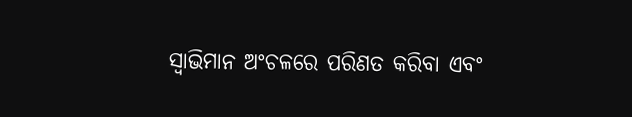ସ୍ବାଭିମାନ ଅଂଚଳରେ ପରିଣତ କରିବା ଏବଂ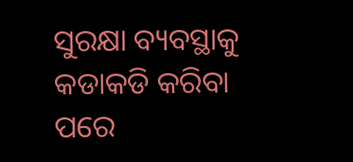ସୁରକ୍ଷା ବ୍ୟବସ୍ଥାକୁ କଡାକଡି କରିବା ପରେ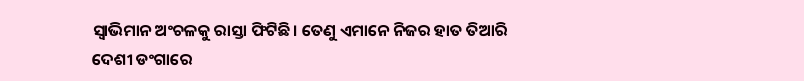ସ୍ବାଭିମାନ ଅଂଚଳକୁ ରାସ୍ତା ଫିଟିଛି। ତେଣୁ ଏମାନେ ନିଜର ହାତ ତିଆରି ଦେଶୀ ଡଂଗାରେ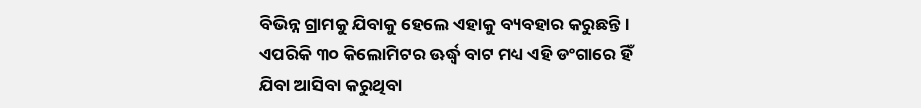ବିଭିନ୍ନ ଗ୍ରାମକୁ ଯିବାକୁ ହେଲେ ଏହାକୁ ବ୍ୟବହାର କରୁଛନ୍ତି। ଏପରିକି ୩୦ କିଲୋମିଟର ଊର୍ଦ୍ଧ୍ବ ବାଟ ମଧ୍ୟ ଏହି ଡଂଗାରେ ହିଁ ଯିବା ଆସିବା କରୁଥିବା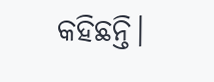କହିଛନ୍ତି।